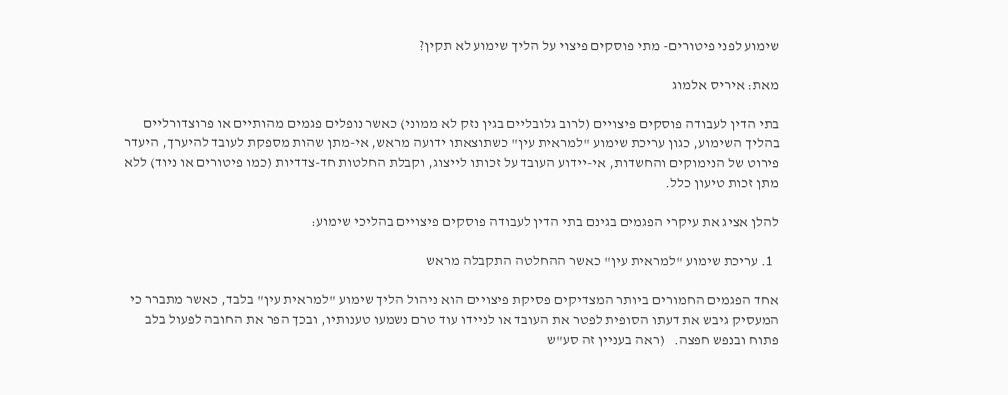שימוע לפני פיטורים- מתי פוסקים פיצוי על הליך שימוע לא תקין?

מאת: איריס אלמוג

בתי הדין לעבודה פוסקים פיצויים (לרוב גלובליים בגין נזק לא ממוני) כאשר נופלים פגמים מהותיים או פרוצדורליים בהליך השימוע, כגון עריכת שימוע "למראית עין" כשתוצאתו ידועה מראש, אי-מתן שהות מספקת לעובד להיערך, היעדר פירוט של הנימוקים והחשדות, אי-יידוע העובד על זכותו לייצוג, וקבלת החלטות חד-צדדיות (כמו פיטורים או ניוד) ללא מתן זכות טיעון כלל.

להלן אציג את עיקרי הפגמים בגינם בתי הדין לעבודה פוסקים פיצויים בהליכי שימוע:

  1. עריכת שימוע "למראית עין" כאשר ההחלטה התקבלה מראש

אחד הפגמים החמורים ביותר המצדיקים פסיקת פיצויים הוא ניהול הליך שימוע "למראית עין" בלבד, כאשר מתברר כי המעסיק גיבש את דעתו הסופית לפטר את העובד או לניידו עוד טרם נשמעו טענותיו, ובכך הפר את החובה לפעול בלב פתוח ובנפש חפצה.   (ראה בעניין זה סע"ש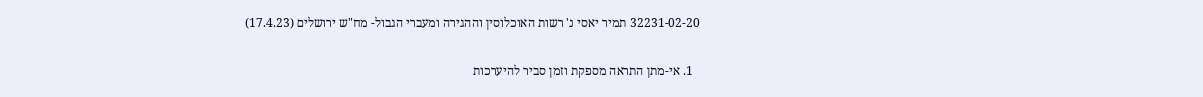32231-02-20 תמיר יאסי נ' רשות האוכלוסין וההגירה ומעברי הגבול- מח"ש ירושלים (17.4.23)

  1. אי-מתן התראה מספקת וזמן סביר להיערכות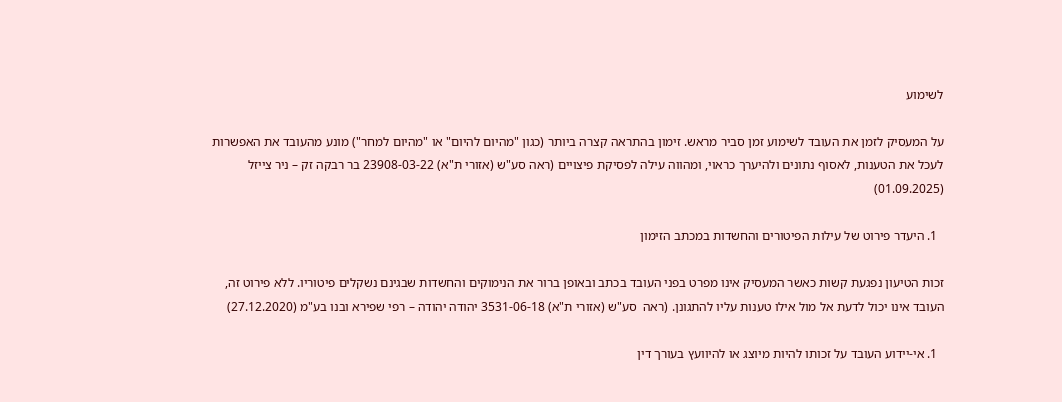לשימוע

על המעסיק לזמן את העובד לשימוע זמן סביר מראש. זימון בהתראה קצרה ביותר (כגון "מהיום להיום" או "מהיום למחר") מונע מהעובד את האפשרות לעכל את הטענות, לאסוף נתונים ולהיערך כראוי, ומהווה עילה לפסיקת פיצויים (ראה סע"ש (אזורי ת"א) 23908-03-22 בר רבקה זק – ניר צייזל (01.09.2025)

  1. היעדר פירוט של עילות הפיטורים והחשדות במכתב הזימון

זכות הטיעון נפגעת קשות כאשר המעסיק אינו מפרט בפני העובד בכתב ובאופן ברור את הנימוקים והחשדות שבגינם נשקלים פיטוריו. ללא פירוט זה, העובד אינו יכול לדעת אל מול אילו טענות עליו להתגונן. (ראה  סע"ש (אזורי ת"א) 3531-06-18 יהודה יהודה – רפי שפירא ובנו בע"מ (27.12.2020)

  1. אי-יידוע העובד על זכותו להיות מיוצג או להיוועץ בעורך דין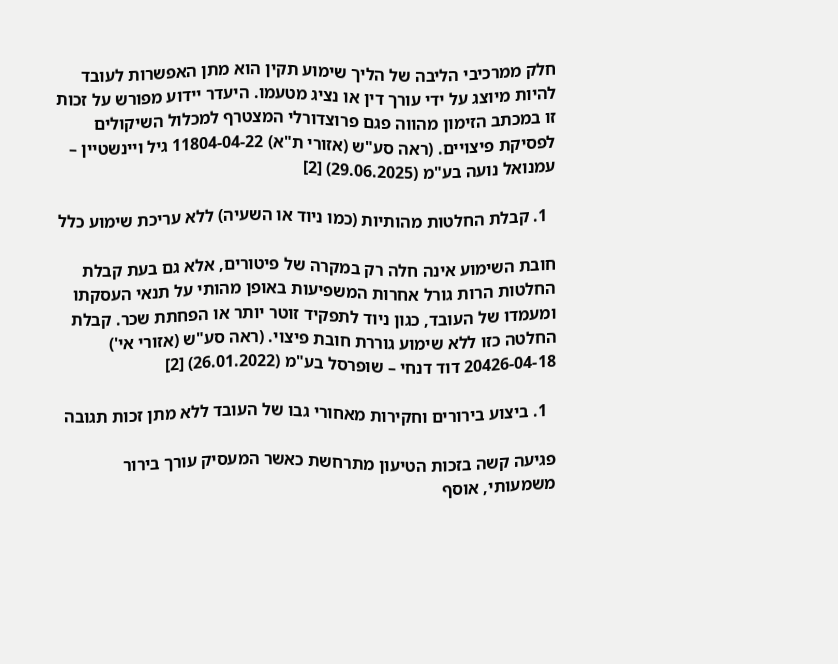חלק ממרכיבי הליבה של הליך שימוע תקין הוא מתן האפשרות לעובד להיות מיוצג על ידי עורך דין או נציג מטעמו. היעדר יידוע מפורש על זכות זו במכתב הזימון מהווה פגם פרוצדורלי המצטרף למכלול השיקולים לפסיקת פיצויים. (ראה סע"ש (אזורי ת"א) 11804-04-22 גיל ויינשטיין – עמנואל נועה בע"מ (29.06.2025) [2]

  1. קבלת החלטות מהותיות (כמו ניוד או השעיה) ללא עריכת שימוע כלל

חובת השימוע אינה חלה רק במקרה של פיטורים, אלא גם בעת קבלת החלטות הרות גורל אחרות המשפיעות באופן מהותי על תנאי העסקתו ומעמדו של העובד, כגון ניוד לתפקיד זוטר יותר או הפחתת שכר. קבלת החלטה כזו ללא שימוע גוררת חובת פיצוי. (ראה סע"ש (אזורי אי') 20426-04-18 דוד דנחי – שופרסל בע"מ (26.01.2022) [2]

  1. ביצוע בירורים וחקירות מאחורי גבו של העובד ללא מתן זכות תגובה

פגיעה קשה בזכות הטיעון מתרחשת כאשר המעסיק עורך בירור משמעותי, אוסף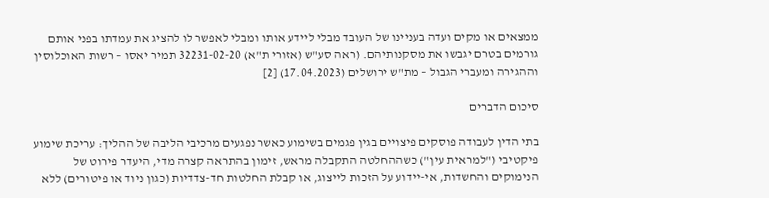ממצאים או מקים ועדה בעניינו של העובד מבלי ליידע אותו ומבלי לאפשר לו להציג את עמדתו בפני אותם גורמים בטרם יגבשו את מסקנותיהם. (ראה סע"ש (אזורי ת"א) 32231-02-20 תמיר יאסו – רשות האוכלוסין וההגירה ומעברי הגבול – מת"ש ירושלים (17.04.2023) [2]

סיכום הדברים

בתי הדין לעבודה פוסקים פיצויים בגין פגמים בשימוע כאשר נפגעים מרכיבי הליבה של ההליך: עריכת שימוע פיקטיבי ("למראית עין") כשההחלטה התקבלה מראש, זימון בהתראה קצרה מדי, היעדר פירוט של הנימוקים והחשדות, אי-יידוע על הזכות לייצוג, או קבלת החלטות חד-צדדיות (כגון ניוד או פיטורים) ללא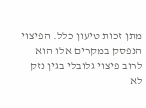מתן זכות טיעון כלל. הפיצוי הנפסק במקרים אלו הוא לרוב פיצוי גלובלי בגין נזק לא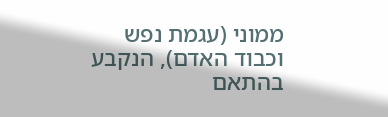ממוני (עגמת נפש וכבוד האדם), הנקבע בהתאם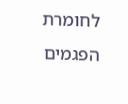לחומרת הפגמים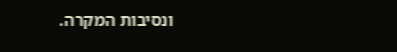ונסיבות המקרה.